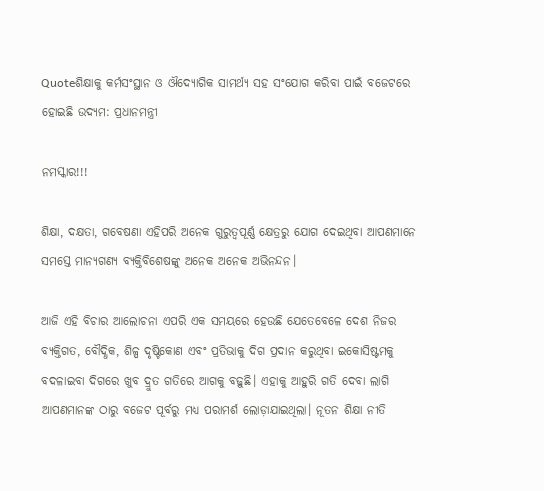Quoteଶିକ୍ଷାକୁ କର୍ମସଂସ୍ଥାନ ଓ ଔଦ୍ୟୋଗିକ ସାମର୍ଥ୍ୟ ସହ ସଂଯୋଗ କରିବା ପାଇଁ ବଜେଟରେ ହୋଇଛି ଉଦ୍ୟମ: ପ୍ରଧାନମନ୍ତ୍ରୀ

ନମସ୍କାର!!!

ଶିକ୍ଷା, ଦକ୍ଷତା, ଗବେଷଣା ଏହିପରି ଅନେକ ଗୁରୁତ୍ୱପୂର୍ଣ୍ଣ କ୍ଷେତ୍ରରୁ ଯୋଗ ଦେଇଥିବା ଆପଣମାନେ ସମସ୍ତେ ମାନ୍ୟଗଣ୍ୟ ବ୍ୟକ୍ତିବିଶେଷଙ୍କୁ ଅନେକ ଅନେକ ଅଭିନନ୍ଦନ।

ଆଜି ଏହି ବିଚାର ଆଲୋଚନା ଏପରି ଏକ ସମୟରେ ହେଉଛି ଯେତେବେଳେ ଦେଶ ନିଜର ବ୍ୟକ୍ତିଗତ, ବୌଦ୍ଧିକ, ଶିଳ୍ପ ଦୃଷ୍ଟିକୋଣ ଏବଂ ପ୍ରତିଭାକୁ ଦିଗ ପ୍ରଦାନ କରୁଥିବା ଇକୋସିଷ୍ଟମକୁ ବଦଳାଇବା ଦିଗରେ ଖୁବ ଦ୍ରୁତ ଗତିରେ ଆଗକୁ ବଢ଼ୁଛି। ଏହାକୁ ଆହୁରି ଗତି ଦେବା ଲାଗି ଆପଣମାନଙ୍କ ଠାରୁ ବଜେଟ ପୂର୍ବରୁ ମଧ୍ୟ ପରାମର୍ଶ ଲୋଡ଼ାଯାଇଥିଲା। ନୂତନ ଶିକ୍ଷା ନୀତି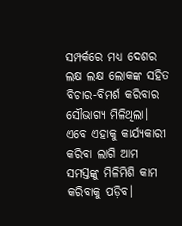ସମ୍ପର୍କରେ ମଧ୍ୟ ଦେଶର ଲକ୍ଷ ଲକ୍ଷ ଲୋକଙ୍କ ସହିତ ବିଚାର-ବିମର୍ଶ କରିବାର ସୌଭାଗ୍ୟ ମିଳିଥିଲା। ଏବେ ଏହାକୁ କାର୍ଯ୍ୟକାରୀ କରିବା ଲାଗି ଆମ ସମସ୍ତଙ୍କୁ ମିଳିମିଶି କାମ କରିବାକୁ ପଡ଼ିବ।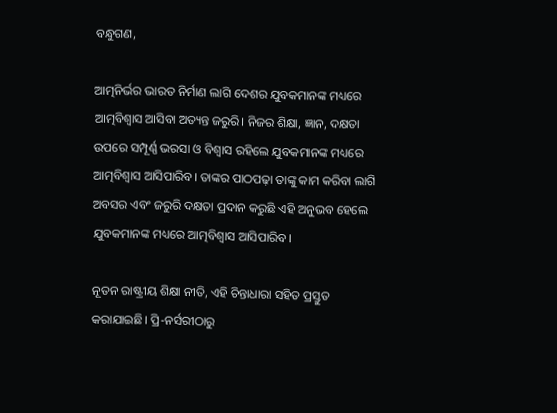ବନ୍ଧୁଗଣ,

ଆତ୍ମନିର୍ଭର ଭାରତ ନିର୍ମାଣ ଲାଗି ଦେଶର ଯୁବକମାନଙ୍କ ମଧ୍ୟରେ ଆତ୍ମବିଶ୍ୱାସ ଆସିବା ଅତ୍ୟନ୍ତ ଜରୁରି। ନିଜର ଶିକ୍ଷା, ଜ୍ଞାନ, ଦକ୍ଷତା ଉପରେ ସମ୍ପୂର୍ଣ୍ଣ ଭରସା ଓ ବିଶ୍ୱାସ ରହିଲେ ଯୁବକମାନଙ୍କ ମଧ୍ୟରେ ଆତ୍ମବିଶ୍ୱାସ ଆସିପାରିବ। ତାଙ୍କର ପାଠପଢ଼ା ତାଙ୍କୁ କାମ କରିବା ଲାଗି ଅବସର ଏବଂ ଜରୁରି ଦକ୍ଷତା ପ୍ରଦାନ କରୁଛି ଏହି ଅନୁଭବ ହେଲେ ଯୁବକମାନଙ୍କ ମଧ୍ୟରେ ଆତ୍ମବିଶ୍ୱାସ ଆସିପାରିବ।

ନୂତନ ରାଷ୍ଟ୍ରୀୟ ଶିକ୍ଷା ନୀତି, ଏହି ଚିନ୍ତାଧାରା ସହିତ ପ୍ରସ୍ତୁତ କରାଯାଇଛି। ପ୍ରି-ନର୍ସରୀଠାରୁ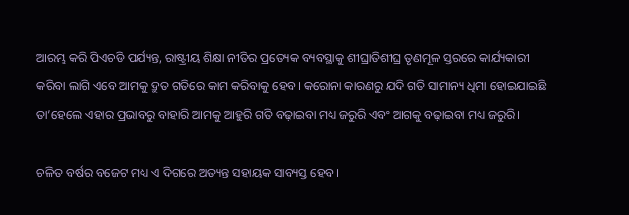ଆରମ୍ଭ କରି ପିଏଚଡି ପର୍ଯ୍ୟନ୍ତ, ରାଷ୍ଟ୍ରୀୟ ଶିକ୍ଷା ନୀତିର ପ୍ରତ୍ୟେକ ବ୍ୟବସ୍ଥାକୁ ଶୀଘ୍ରାତିଶୀଘ୍ର ତୃଣମୂଳ ସ୍ତରରେ କାର୍ଯ୍ୟକାରୀ କରିବା ଲାଗି ଏବେ ଆମକୁ ଦ୍ରୁତ ଗତିରେ କାମ କରିବାକୁ ହେବ। କରୋନା କାରଣରୁ ଯଦି ଗତି ସାମାନ୍ୟ ଧିମା ହୋଇଯାଇଛି ତା’ହେଲେ ଏହାର ପ୍ରଭାବରୁ ବାହାରି ଆମକୁ ଆହୁରି ଗତି ବଢ଼ାଇବା ମଧ୍ୟ ଜରୁରି ଏବଂ ଆଗକୁ ବଢ଼ାଇବା ମଧ୍ୟ ଜରୁରି।

ଚଳିତ ବର୍ଷର ବଜେଟ ମଧ୍ୟ ଏ ଦିଗରେ ଅତ୍ୟନ୍ତ ସହାୟକ ସାବ୍ୟସ୍ତ ହେବ।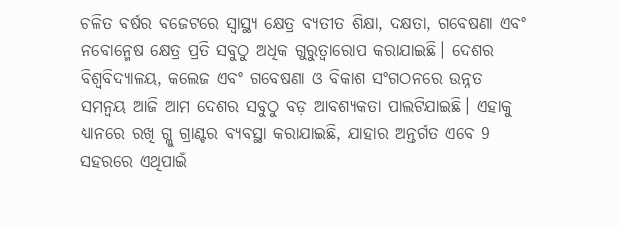ଚଳିତ ବର୍ଷର ବଜେଟରେ ସ୍ୱାସ୍ଥ୍ୟ କ୍ଷେତ୍ର ବ୍ୟତୀତ ଶିକ୍ଷା, ଦକ୍ଷତା, ଗବେଷଣା ଏବଂ ନବୋନ୍ମେଷ କ୍ଷେତ୍ର ପ୍ରତି ସବୁଠୁ ଅଧିକ ଗୁରୁତ୍ୱାରୋପ କରାଯାଇଛି। ଦେଶର ବିଶ୍ବବିଦ୍ୟାଳୟ, କଲେଜ ଏବଂ ଗବେଷଣା ଓ ବିକାଶ ସଂଗଠନରେ ଉନ୍ନତ ସମନ୍ବୟ ଆଜି ଆମ ଦେଶର ସବୁଠୁ ବଡ଼ ଆବଶ୍ୟକତା ପାଲଟିଯାଇଛି। ଏହାକୁ ଧ୍ୟାନରେ ରଖି ଗ୍ଲୁ ଗ୍ରାଣ୍ଟର ବ୍ୟବସ୍ଥା କରାଯାଇଛି, ଯାହାର ଅନ୍ତର୍ଗତ ଏବେ 9 ସହରରେ ଏଥିପାଇଁ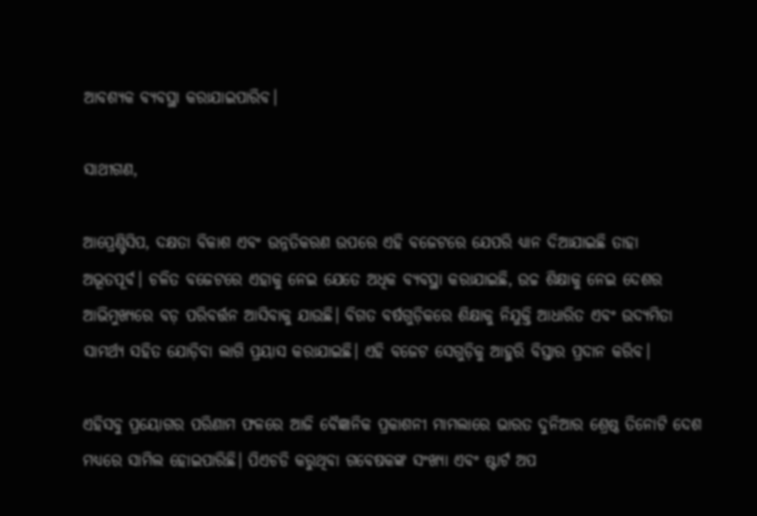ଆବଶ୍ୟକ ବ୍ୟବସ୍ଥା କରାଯାଇପାରିବ।

ସାଥୀଗଣ,

ଆପ୍ରେଣ୍ଟିସିପ, ଦକ୍ଷତା ବିକାଶ ଏବଂ ଉନ୍ନତିକରଣ ଉପରେ ଏହି ବଜେଟରେ ଯେପରି ଧ୍ୟାନ ଦିଆଯାଇଛି ତାହା ଅଭୂତପୂର୍ବ। ଚଳିତ ବଜେଟରେ ଏହାକୁ ନେଇ ଯେତେ ଅଧିକ ବ୍ୟବସ୍ଥା କରାଯାଇଛି, ଉଚ୍ଚ ଶିକ୍ଷାକୁ ନେଇ ଦେଶର ଆଭିମୁଖ୍ୟରେ ବଡ଼ ପରିବର୍ତ୍ତନ ଆସିବାକୁ ଯାଉଛି। ବିଗତ ବର୍ଷଗୁଡ଼ିକରେ ଶିକ୍ଷାକୁ ନିଯୁକ୍ତି ଆଧାରିତ ଏବଂ ଉଦ୍ୟମିତା ସାମର୍ଥ୍ୟ ସହିତ ଯୋଡ଼ିବା ଲାଗି ପ୍ରୟାସ କରାଯାଇଛି। ଏହି ବଜେଟ ସେଗୁଡ଼ିକୁ ଆହୁରି ବିସ୍ତାର ପ୍ରଦାନ କରିବ।

ଏହିସବୁ ପ୍ରୟୋଗର ପରିଣାମ ଫଳରେ ଆଜି ବୈଜ୍ଞାନିକ ପ୍ରକାଶନୀ ମାମଲାରେ ଭାରତ ଦୁନିଆର ଶ୍ରେଷ୍ଠ ତିନୋଟି ଦେଶ ମଧ୍ୟରେ ସାମିଲ ହୋଇପାରିଛି। ପିଏଚଡି କରୁଥିବା ଗବେଷକଙ୍କ ସଂଖ୍ୟା ଏବଂ ଷ୍ଟାର୍ଟ ଅପ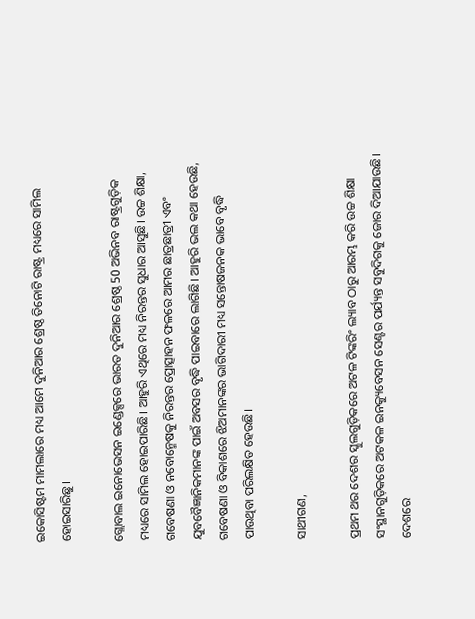ଇକୋସିଷ୍ଟମ ମାମଲାରେ ମଧ୍ୟ ଆମେ ଦୁନିଆର ଶ୍ରେଷ୍ଠ ତିନୋଟି ରାଷ୍ଟ୍ର ମଧ୍ୟରେ ସାମିଲ ହୋଇସାରିଛୁ।

ଗ୍ଲୋବାଲ ଇନୋଭେସନ ଇଣ୍ଡେକ୍ସରେ ଭାରତ ଦୁନିଆର ଶ୍ରେଷ୍ଠ 50 ଅଭିନବ ରାଷ୍ଟ୍ରଗୁଡ଼ିକ ମଧ୍ୟରେ ସାମିଲ ହୋଇପାରିଛି। ଆହୁରି ଏଥିରେ ମଧ୍ୟ ନିରନ୍ତର ସୁଧାର ଆସୁଛି। ଉଚ୍ଚ ଶିକ୍ଷା, ଗବେଷଣା ଓ ନବୋନ୍ମେଷକୁ ନିରନ୍ତର ପ୍ରୋତ୍ସାହନ ଫଳରେ ଆମର ଛାତ୍ରଛାତ୍ରୀ ଏବଂ ଯୁବବୈଜ୍ଞାନିକମାନଙ୍କ ପାଇଁ ଅବସର ବୃଦ୍ଧି ପାଇବାରେ ଲାଗିଛି। ଆହୁରି ଭଲ କଥା ହେଉଛି, ଗବେଷଣା ଓ ବିକାଶରେ ଝିଅମାନଙ୍କର ଭାଗିଦାରୀ ମଧ୍ୟ ସନ୍ତୋଷଜନକ ଭାବେ ବୃଦ୍ଧି ପାଉଥିବା ପରିଲକ୍ଷିତ ହେଉଛି।

ସାଥୀଗଣ,

ପ୍ରଥମ ଥର ଦେଶର ସ୍କୁଲଗୁଡ଼ିକରେ ଅଟଳ ଟିଙ୍କରିଂ ଲ୍ୟାବ ଠାରୁ ଆରମ୍ଭ କରି ଉଚ୍ଚ ଶିକ୍ଷା ସଂସ୍ଥାନଗୁଡ଼ିକରେ ଅଟକଳ ଇନକ୍ୟୁବେସନ ସେଣ୍ଟର ପର୍ଯ୍ୟନ୍ତ ସବୁଦିଗକୁ ଜୋର ଦିଆଯାଉଛି।  ଦେଶରେ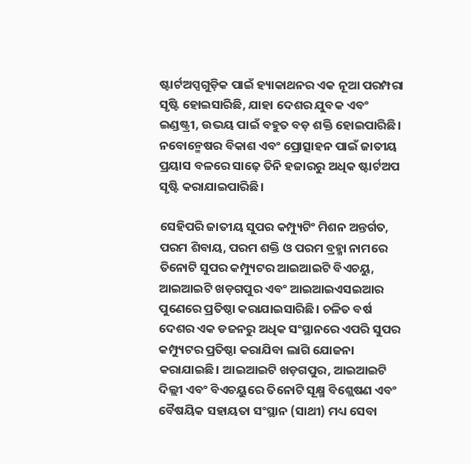ଷ୍ଟାର୍ଟଅପ୍ସଗୁଡ଼ିକ ପାଇଁ ହ୍ୟାକାଥନର ଏକ ନୂଆ ପରମ୍ପରା ସୃଷ୍ଟି ହୋଇସାରିଛି, ଯାହା ଦେଶର ଯୁବକ ଏବଂ ଇଣ୍ଡଷ୍ଟ୍ରୀ, ଉଭୟ ପାଇଁ ବହୁତ ବଡ଼ ଶକ୍ତି ହୋଇପାରିଛି। ନବୋନ୍ମେଷର ବିକାଶ ଏବଂ ପ୍ରୋତ୍ସାହନ ପାଇଁ ଜାତୀୟ ପ୍ରୟାସ ବଳରେ ସାଢ଼େ ତିନି ହଜାରରୁ ଅଧିକ ଷ୍ଟାର୍ଟଅପ ସୃଷ୍ଟି କରାଯାଇପାରିଛି।

ସେହିପରି ଜାତୀୟ ସୁପର କମ୍ପ୍ୟୁଟିଂ ମିଶନ ଅନ୍ତର୍ଗତ, ପରମ ଶିବାୟ, ପରମ ଶକ୍ତି ଓ ପରମ ବ୍ରହ୍ମା ନାମରେ ତିନୋଟି ସୁପର କମ୍ପ୍ୟୁଟର ଆଇଆଇଟି ବିଏଚୟୁ, ଆଇଆଇଟି ଖଡ଼ଗପୁର ଏବଂ ଆଇଆଇଏସଇଆର ପୁଣେରେ ପ୍ରତିଷ୍ଠା କରାଯାଇସାରିଛି। ଚଳିତ ବର୍ଷ ଦେଶର ଏକ ଡଜନରୁ ଅଧିକ ସଂସ୍ଥାନରେ ଏପରି ସୁପର କମ୍ପ୍ୟୁଟର ପ୍ରତିଷ୍ଠା କରାଯିବା ଲାଗି ଯୋଜନା କରାଯାଇଛି। ଆଇଆଇଟି ଖଡ଼ଗପୁର, ଆଇଆଇଟି ଦିଲ୍ଲୀ ଏବଂ ବିଏଚୟୁରେ ତିନୋଟି ସୂକ୍ଷ୍ମ ବିଶ୍ଲେଷଣ ଏବଂ ବୈଷୟିକ ସହାୟତା ସଂସ୍ଥାନ (ସାଥୀ) ମଧ୍ୟ ସେବା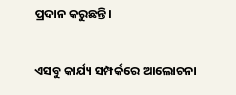ପ୍ରଦାନ କରୁଛନ୍ତି।

ଏସବୁ କାର୍ଯ୍ୟ ସମ୍ପର୍କରେ ଆଲୋଚନା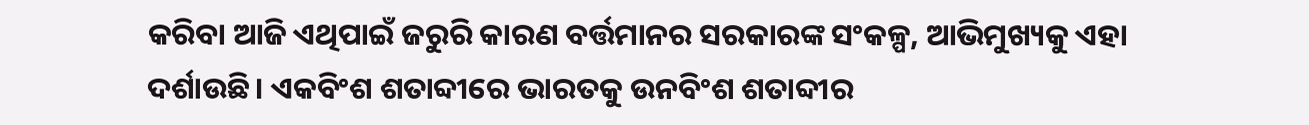କରିବା ଆଜି ଏଥିପାଇଁ ଜରୁରି କାରଣ ବର୍ତ୍ତମାନର ସରକାରଙ୍କ ସଂକଳ୍ପ, ଆଭିମୁଖ୍ୟକୁ ଏହା ଦର୍ଶାଉଛି। ଏକବିଂଶ ଶତାବ୍ଦୀରେ ଭାରତକୁ ଉନବିଂଶ ଶତାବ୍ଦୀର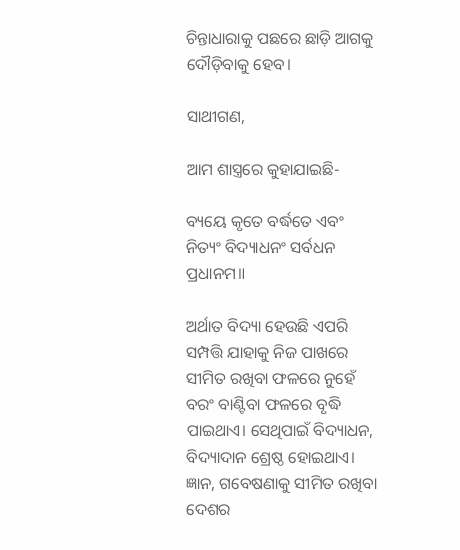ଚିନ୍ତାଧାରାକୁ ପଛରେ ଛାଡ଼ି ଆଗକୁ ଦୌଡ଼ିବାକୁ ହେବ।

ସାଥୀଗଣ,

ଆମ ଶାସ୍ତ୍ରରେ କୁହାଯାଇଛି-

ବ୍ୟୟେ କୃତେ ବର୍ଦ୍ଧତେ ଏବଂ ନିତ୍ୟଂ ବିଦ୍ୟାଧନଂ ସର୍ବଧନ ପ୍ରଧାନମ॥

ଅର୍ଥାତ ବିଦ୍ୟା ହେଉଛି ଏପରି ସମ୍ପତ୍ତି ଯାହାକୁ ନିଜ ପାଖରେ ସୀମିତ ରଖିବା ଫଳରେ ନୁହେଁ ବରଂ ବାଣ୍ଟିବା ଫଳରେ ବୃଦ୍ଧି ପାଇଥାଏ। ସେଥିପାଇଁ ବିଦ୍ୟାଧନ, ବିଦ୍ୟାଦାନ ଶ୍ରେଷ୍ଠ ହୋଇଥାଏ। ଜ୍ଞାନ, ଗବେଷଣାକୁ ସୀମିତ ରଖିବା ଦେଶର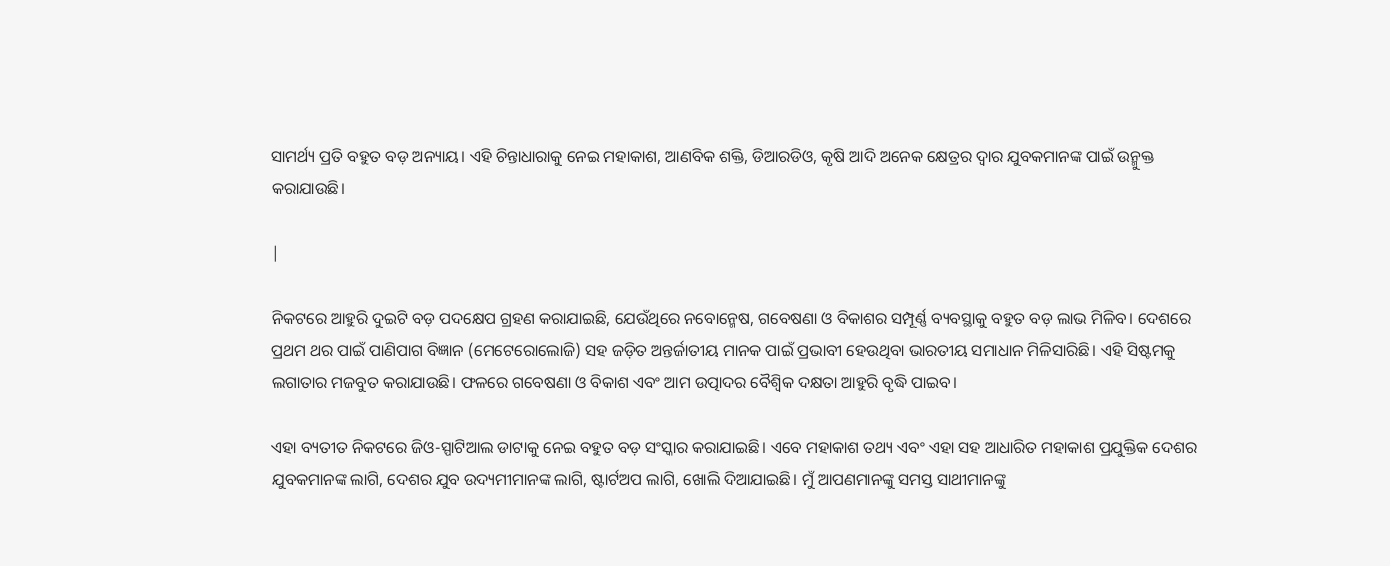ସାମର୍ଥ୍ୟ ପ୍ରତି ବହୁତ ବଡ଼ ଅନ୍ୟାୟ। ଏହି ଚିନ୍ତାଧାରାକୁ ନେଇ ମହାକାଶ, ଆଣବିକ ଶକ୍ତି, ଡିଆରଡିଓ, କୃଷି ଆଦି ଅନେକ କ୍ଷେତ୍ରର ଦ୍ୱାର ଯୁବକମାନଙ୍କ ପାଇଁ ଉନ୍ମୁକ୍ତ କରାଯାଉଛି।

|

ନିକଟରେ ଆହୁରି ଦୁଇଟି ବଡ଼ ପଦକ୍ଷେପ ଗ୍ରହଣ କରାଯାଇଛି, ଯେଉଁଥିରେ ନବୋନ୍ମେଷ, ଗବେଷଣା ଓ ବିକାଶର ସମ୍ପୂର୍ଣ୍ଣ ବ୍ୟବସ୍ଥାକୁ ବହୁତ ବଡ଼ ଲାଭ ମିଳିବ। ଦେଶରେ ପ୍ରଥମ ଥର ପାଇଁ ପାଣିପାଗ ବିଜ୍ଞାନ (ମେଟେରୋଲୋଜି) ସହ ଜଡ଼ିତ ଅନ୍ତର୍ଜାତୀୟ ମାନକ ପାଇଁ ପ୍ରଭାବୀ ହେଉଥିବା ଭାରତୀୟ ସମାଧାନ ମିଳିସାରିଛି। ଏହି ସିଷ୍ଟମକୁ ଲଗାତାର ମଜବୁତ କରାଯାଉଛି। ଫଳରେ ଗବେଷଣା ଓ ବିକାଶ ଏବଂ ଆମ ଉତ୍ପାଦର ବୈଶ୍ବିକ ଦକ୍ଷତା ଆହୁରି ବୃଦ୍ଧି ପାଇବ।

ଏହା ବ୍ୟତୀତ ନିକଟରେ ଜିଓ-ସ୍ପାଟିଆଲ ଡାଟାକୁ ନେଇ ବହୁତ ବଡ଼ ସଂସ୍କାର କରାଯାଇଛି। ଏବେ ମହାକାଶ ତଥ୍ୟ ଏବଂ ଏହା ସହ ଆଧାରିତ ମହାକାଶ ପ୍ରଯୁକ୍ତିକ ଦେଶର ଯୁବକମାନଙ୍କ ଲାଗି, ଦେଶର ଯୁବ ଉଦ୍ୟମୀମାନଙ୍କ ଲାଗି, ଷ୍ଟାର୍ଟଅପ ଲାଗି, ଖୋଲି ଦିଆଯାଇଛି। ମୁଁ ଆପଣମାନଙ୍କୁ ସମସ୍ତ ସାଥୀମାନଙ୍କୁ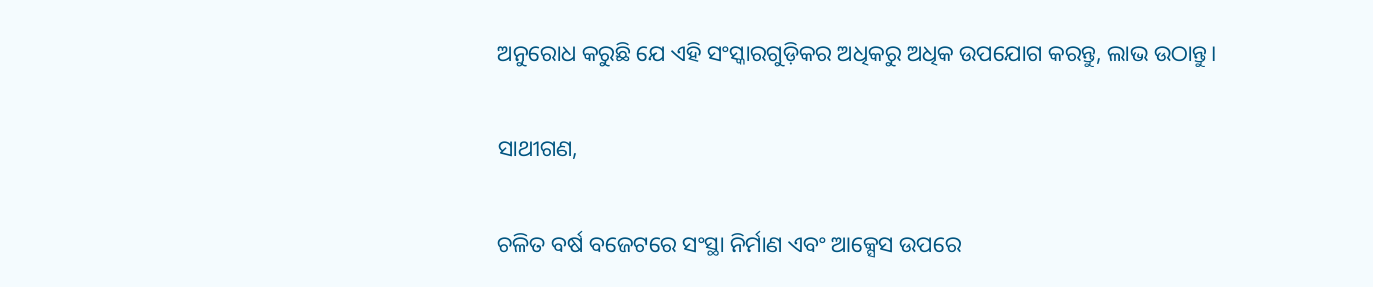ଅନୁରୋଧ କରୁଛି ଯେ ଏହି ସଂସ୍କାରଗୁଡ଼ିକର ଅଧିକରୁ ଅଧିକ ଉପଯୋଗ କରନ୍ତୁ, ଲାଭ ଉଠାନ୍ତୁ।

ସାଥୀଗଣ,

ଚଳିତ ବର୍ଷ ବଜେଟରେ ସଂସ୍ଥା ନିର୍ମାଣ ଏବଂ ଆକ୍ସେସ ଉପରେ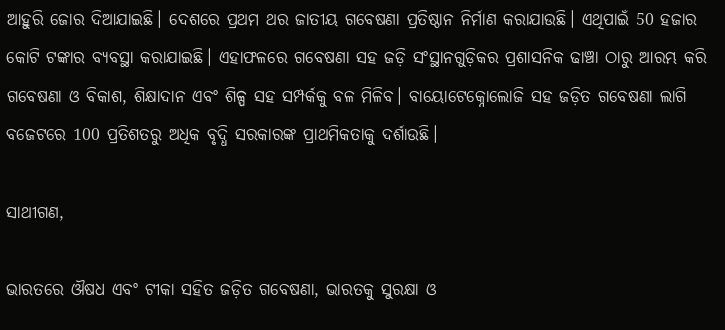ଆହୁରି ଜୋର ଦିଆଯାଇଛି। ଦେଶରେ ପ୍ରଥମ ଥର ଜାତୀୟ ଗବେଷଣା ପ୍ରତିଷ୍ଠାନ ନିର୍ମାଣ କରାଯାଉଛି। ଏଥିପାଇଁ 50 ହଜାର କୋଟି ଟଙ୍କାର ବ୍ୟବସ୍ଥା କରାଯାଇଛି। ଏହାଫଳରେ ଗବେଷଣା ସହ ଜଡ଼ି ସଂସ୍ଥାନଗୁଡ଼ିକର ପ୍ରଶାସନିକ ଢାଞ୍ଚା ଠାରୁ ଆରମ୍ଭ କରି ଗବେଷଣା ଓ ବିକାଶ, ଶିକ୍ଷାଦାନ ଏବଂ ଶିଳ୍ପ ସହ ସମ୍ପର୍କକୁ ବଳ ମିଳିବ। ବାୟୋଟେକ୍ନୋଲୋଜି ସହ ଜଡ଼ିତ ଗବେଷଣା ଲାଗି ବଜେଟରେ 100 ପ୍ରତିଶତରୁ ଅଧିକ ବୃଦ୍ଧି ସରକାରଙ୍କ ପ୍ରାଥମିକତାକୁ ଦର୍ଶାଉଛି।

ସାଥୀଗଣ,

ଭାରତରେ ଔଷଧ ଏବଂ ଟୀକା ସହିତ ଜଡ଼ିତ ଗବେଷଣା, ଭାରତକୁ ସୁରକ୍ଷା ଓ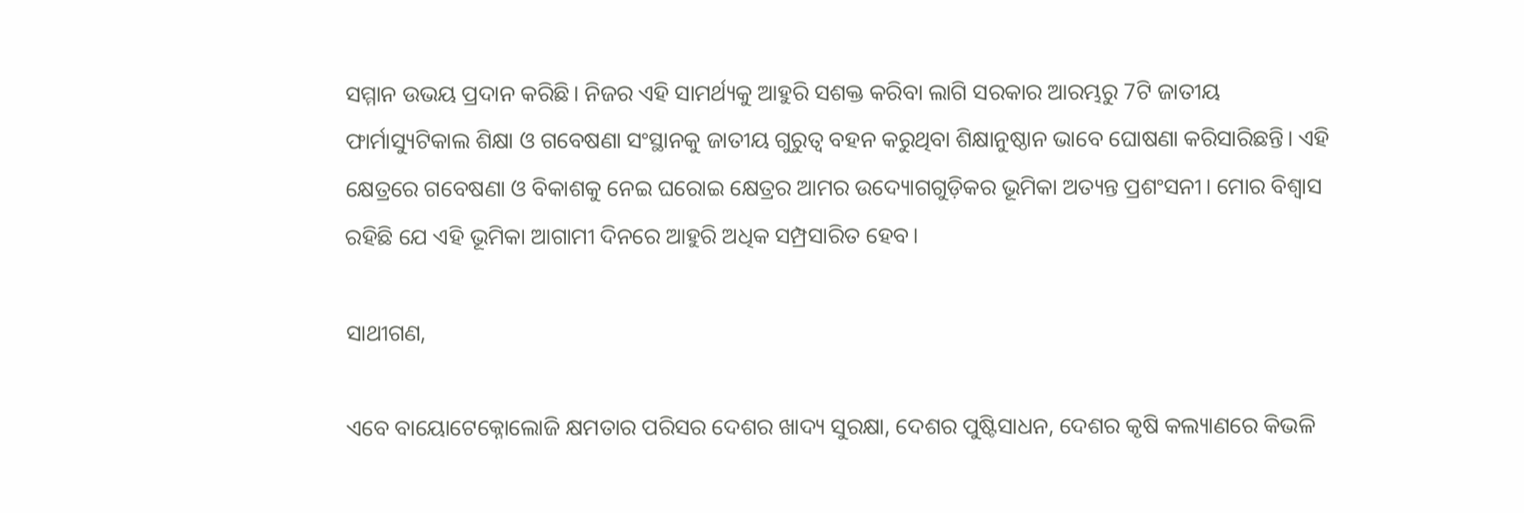ସମ୍ମାନ ଉଭୟ ପ୍ରଦାନ କରିଛି। ନିଜର ଏହି ସାମର୍ଥ୍ୟକୁ ଆହୁରି ସଶକ୍ତ କରିବା ଲାଗି ସରକାର ଆରମ୍ଭରୁ 7ଟି ଜାତୀୟ ଫାର୍ମାସ୍ୟୁଟିକାଲ ଶିକ୍ଷା ଓ ଗବେଷଣା ସଂସ୍ଥାନକୁ ଜାତୀୟ ଗୁରୁତ୍ୱ ବହନ କରୁଥିବା ଶିକ୍ଷାନୁଷ୍ଠାନ ଭାବେ ଘୋଷଣା କରିସାରିଛନ୍ତି। ଏହି କ୍ଷେତ୍ରରେ ଗବେଷଣା ଓ ବିକାଶକୁ ନେଇ ଘରୋଇ କ୍ଷେତ୍ରର ଆମର ଉଦ୍ୟୋଗଗୁଡ଼ିକର ଭୂମିକା ଅତ୍ୟନ୍ତ ପ୍ରଶଂସନୀ। ମୋର ବିଶ୍ୱାସ ରହିଛି ଯେ ଏହି ଭୂମିକା ଆଗାମୀ ଦିନରେ ଆହୁରି ଅଧିକ ସମ୍ପ୍ରସାରିତ ହେବ।

ସାଥୀଗଣ,

ଏବେ ବାୟୋଟେକ୍ନୋଲୋଜି କ୍ଷମତାର ପରିସର ଦେଶର ଖାଦ୍ୟ ସୁରକ୍ଷା, ଦେଶର ପୁଷ୍ଟିସାଧନ, ଦେଶର କୃଷି କଲ୍ୟାଣରେ କିଭଳି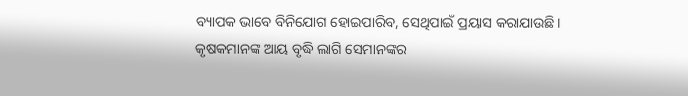ବ୍ୟାପକ ଭାବେ ବିନିଯୋଗ ହୋଇପାରିବ, ସେଥିପାଇଁ ପ୍ରୟାସ କରାଯାଉଛି। କୃଷକମାନଙ୍କ ଆୟ ବୃଦ୍ଧି ଲାଗି ସେମାନଙ୍କର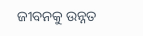ଜୀବନକୁ ଉନ୍ନତ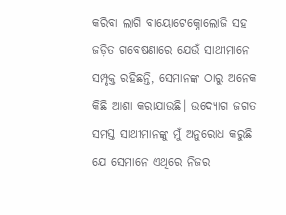କରିବା ଲାଗି ବାୟୋଟେକ୍ନୋଲୋଜି ସହ ଜଡ଼ିତ ଗବେଷଣାରେ ଯେଉଁ ସାଥୀମାନେ ସମ୍ପୃକ୍ତ ରହିଛନ୍ତି, ସେମାନଙ୍କ ଠାରୁ ଅନେକ କିଛି ଆଶା କରାଯାଉଛି। ଉଦ୍ୟୋଗ ଜଗତ ସମସ୍ତ ସାଥୀମାନଙ୍କୁ ମୁଁ ଅନୁରୋଧ କରୁଛି ଯେ ସେମାନେ ଏଥିରେ ନିଜର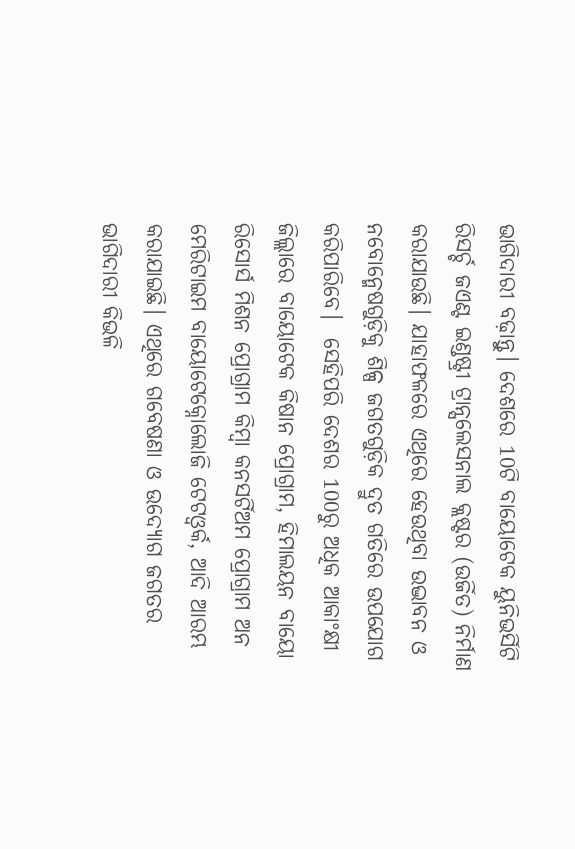ଭାଗିଦାରୀ ବଢ଼ାନ୍ତୁ। ଦେଶରେ 10ଟି ବାୟୋଟେକ ୟୁନିଭର୍ସିଟି ରିସର୍ଚ୍ଚ ଜଏଣ୍ଟ ଇଣ୍ଡଷ୍ଟ୍ରୀ ଟ୍ରାନ୍ସଲେସନାଲ କ୍ଲଷ୍ଟର (ଉର୍ଜିତ) ନିର୍ମାଣ କରାଯାଉଛି। ଯାହାଫଳରେ ଏଥିରେ ହେଉଥିବା ଉଦ୍ଭାବନ ଓ ନବୋନ୍ମେଷଗୁଡ଼ିକୁ ଶିଳ୍ପ ଜଗତଗୁଡ଼ିକ ଦ୍ରୁତ ଗତିରେ ଉପଯୋଗ କରିପାରିବେ।  ସେହିପରି ଦେଶର 100ରୁ ଅଧିକ ଆକାଂକ୍ଷୀ ଜିଲ୍ଲାରେ ବାୟୋଟେକ କିଷାନ ପ୍ରୋଗ୍ରାମ, ହିମାଲୟନ ବାୟୋ ରିସୋର୍ସ ମିଶନ ପ୍ରୋଗ୍ରାମ କିମ୍ବା କନସର୍ଟିଅମ ପ୍ରୋଗ୍ରାମ ଅନ ମେରିଟାଇମ ବାୟୋଟେକ୍ନୋଲୋଜି ଟେଟଓ୍ବର୍କ, ଆଦି ଆରମ୍ଭ କରାଯାଇଛି। ଏଥିରେ ଗବେଷଣା ଓ ଉଦ୍ୟୋଗ ଜଗତର ଭାଗିଦାରୀ କିଭଳି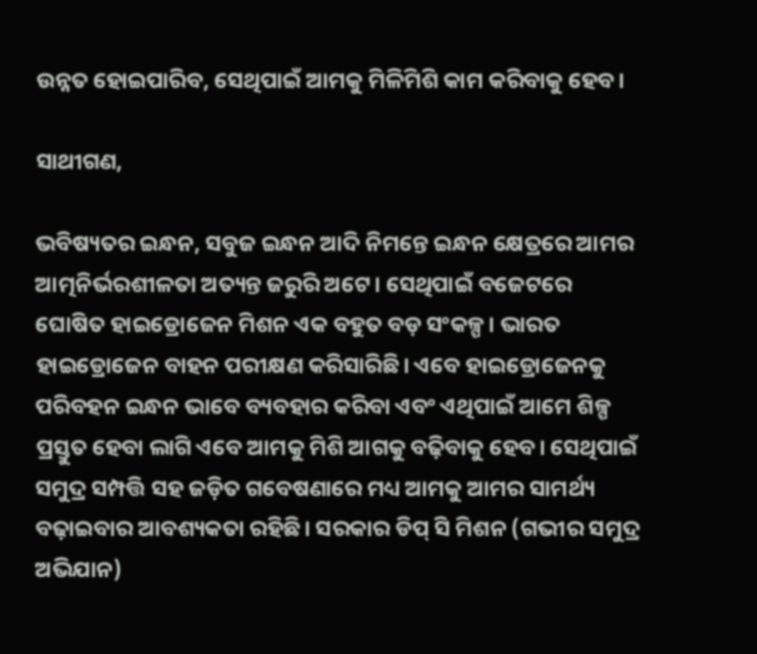ଉନ୍ନତ ହୋଇପାରିବ, ସେଥିପାଇଁ ଆମକୁ ମିଳିମିଶି କାମ କରିବାକୁ ହେବ।

ସାଥୀଗଣ,

ଭବିଷ୍ୟତର ଇନ୍ଧନ, ସବୁଜ ଇନ୍ଧନ ଆଦି ନିମନ୍ତେ ଇନ୍ଧନ କ୍ଷେତ୍ରରେ ଆମର ଆତ୍ମନିର୍ଭରଶୀଳତା ଅତ୍ୟନ୍ତ ଜରୁରି ଅଟେ। ସେଥିପାଇଁ ବଜେଟରେ ଘୋଷିତ ହାଇଡ୍ରୋଜେନ ମିଶନ ଏକ ବହୁତ ବଡ଼ ସଂକଳ୍ପ। ଭାରତ ହାଇଡ୍ରୋଜେନ ବାହନ ପରୀକ୍ଷଣ କରିସାରିଛି। ଏବେ ହାଇଡ୍ରୋଜେନକୁ ପରିବହନ ଇନ୍ଧନ ଭାବେ ବ୍ୟବହାର କରିବା ଏବଂ ଏଥିପାଇଁ ଆମେ ଶିଳ୍ପ ପ୍ରସ୍ତୁତ ହେବା ଲାଗି ଏବେ ଆମକୁ ମିଶି ଆଗକୁ ବଢ଼ିବାକୁ ହେବ। ସେଥିପାଇଁ ସମୁଦ୍ର ସମ୍ପତ୍ତି ସହ ଜଡ଼ିତ ଗବେଷଣାରେ ମଧ୍ୟ ଆମକୁ ଆମର ସାମର୍ଥ୍ୟ ବଢ଼ାଇବାର ଆବଶ୍ୟକତା ରହିଛି। ସରକାର ଡିପ୍ ସି ମିଶନ (ଗଭୀର ସମୁଦ୍ର ଅଭିଯାନ)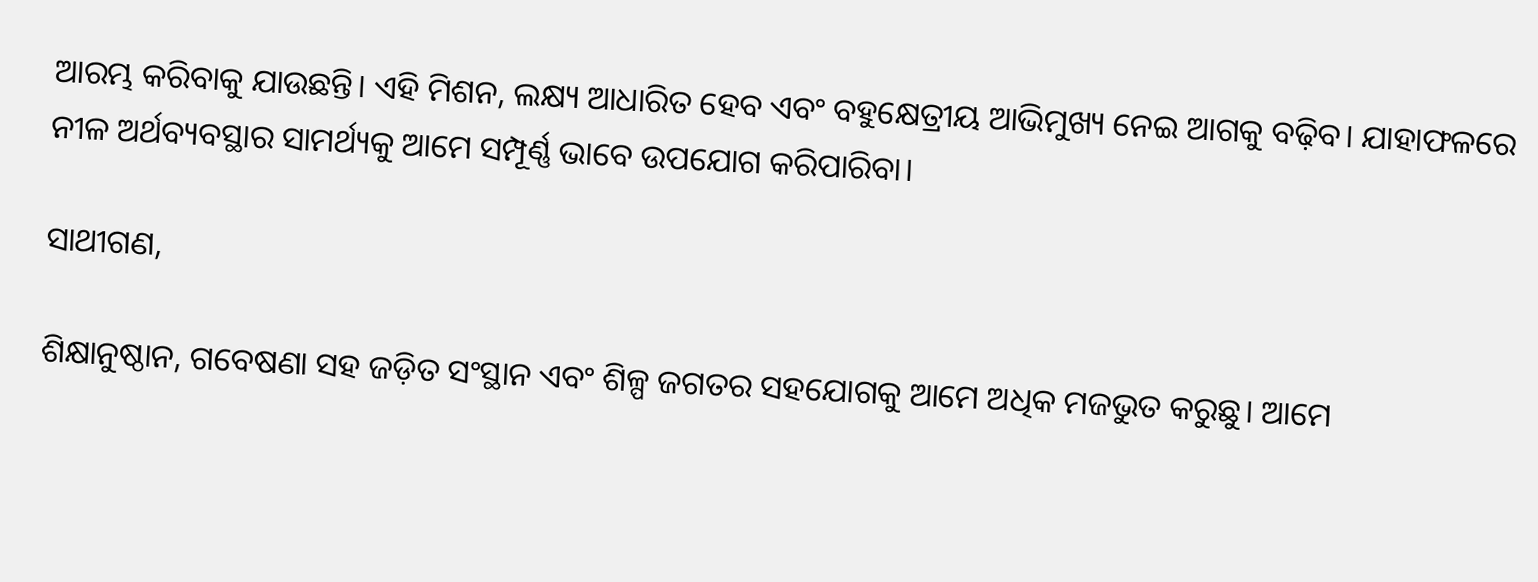ଆରମ୍ଭ କରିବାକୁ ଯାଉଛନ୍ତି। ଏହି ମିଶନ, ଲକ୍ଷ୍ୟ ଆଧାରିତ ହେବ ଏବଂ ବହୁକ୍ଷେତ୍ରୀୟ ଆଭିମୁଖ୍ୟ ନେଇ ଆଗକୁ ବଢ଼ିବ। ଯାହାଫଳରେ ନୀଳ ଅର୍ଥବ୍ୟବସ୍ଥାର ସାମର୍ଥ୍ୟକୁ ଆମେ ସମ୍ପୂର୍ଣ୍ଣ ଭାବେ ଉପଯୋଗ କରିପାରିବା।

ସାଥୀଗଣ,

ଶିକ୍ଷାନୁଷ୍ଠାନ, ଗବେଷଣା ସହ ଜଡ଼ିତ ସଂସ୍ଥାନ ଏବଂ ଶିଳ୍ପ ଜଗତର ସହଯୋଗକୁ ଆମେ ଅଧିକ ମଜଭୁତ କରୁଛୁ। ଆମେ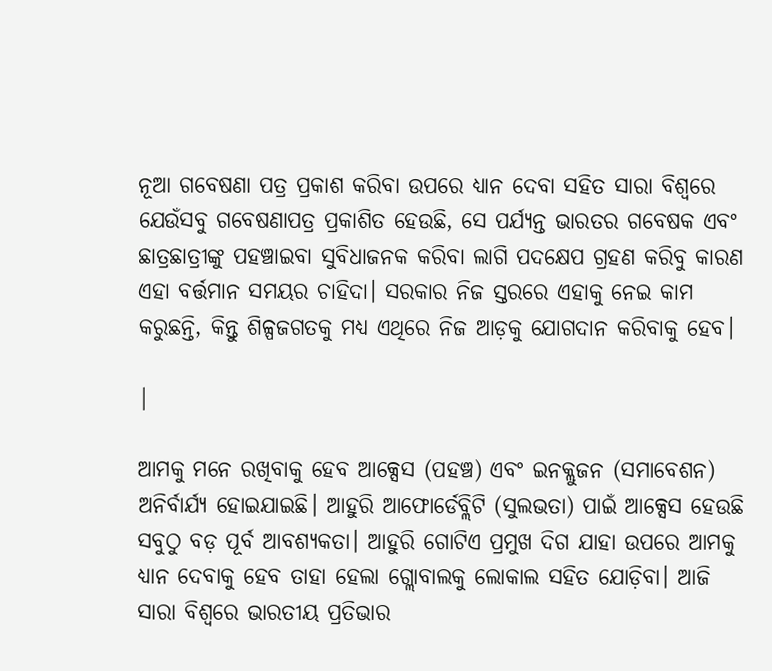ନୂଆ ଗବେଷଣା ପତ୍ର ପ୍ରକାଶ କରିବା ଉପରେ ଧ୍ୟାନ ଦେବା ସହିତ ସାରା ବିଶ୍ୱରେ ଯେଉଁସବୁ ଗବେଷଣାପତ୍ର ପ୍ରକାଶିତ ହେଉଛି, ସେ ପର୍ଯ୍ୟନ୍ତ ଭାରତର ଗବେଷକ ଏବଂ ଛାତ୍ରଛାତ୍ରୀଙ୍କୁ ପହଞ୍ଚାଇବା ସୁବିଧାଜନକ କରିବା ଲାଗି ପଦକ୍ଷେପ ଗ୍ରହଣ କରିବୁ କାରଣ ଏହା ବର୍ତ୍ତମାନ ସମୟର ଚାହିଦା। ସରକାର ନିଜ ସ୍ତରରେ ଏହାକୁ ନେଇ କାମ କରୁଛନ୍ତି, କିନ୍ତୁ ଶିଳ୍ପଜଗତକୁ ମଧ୍ୟ ଏଥିରେ ନିଜ ଆଡ଼କୁ ଯୋଗଦାନ କରିବାକୁ ହେବ।

|

ଆମକୁ ମନେ ରଖିବାକୁ ହେବ ଆକ୍ସେସ (ପହଞ୍ଚ) ଏବଂ ଇନକ୍ଲୁଜନ (ସମାବେଶନ) ଅନିର୍ବାର୍ଯ୍ୟ ହୋଇଯାଇଛି। ଆହୁରି ଆଫୋର୍ଡେବ୍ଲିଟି (ସୁଲଭତା) ପାଇଁ ଆକ୍ସେସ ହେଉଛି ସବୁଠୁ ବଡ଼ ପୂର୍ବ ଆବଶ୍ୟକତା। ଆହୁରି ଗୋଟିଏ ପ୍ରମୁଖ ଦିଗ ଯାହା ଉପରେ ଆମକୁ ଧ୍ୟାନ ଦେବାକୁ ହେବ ତାହା ହେଲା ଗ୍ଲୋବାଲକୁ ଲୋକାଲ ସହିତ ଯୋଡ଼ିବା। ଆଜି ସାରା ବିଶ୍ୱରେ ଭାରତୀୟ ପ୍ରତିଭାର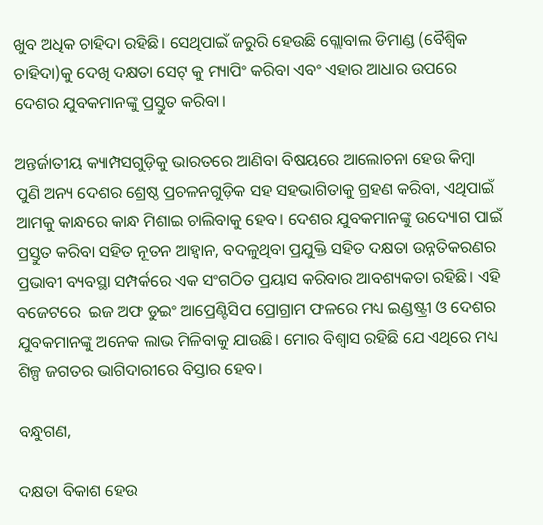ଖୁବ ଅଧିକ ଚାହିଦା ରହିଛି। ସେଥିପାଇଁ ଜରୁରି ହେଉଛି ଗ୍ଲୋବାଲ ଡିମାଣ୍ଡ (ବୈଶ୍ୱିକ ଚାହିଦା)କୁ ଦେଖି ଦକ୍ଷତା ସେଟ୍ କୁ ମ୍ୟାପିଂ କରିବା ଏବଂ ଏହାର ଆଧାର ଉପରେ ଦେଶର ଯୁବକମାନଙ୍କୁ ପ୍ରସ୍ତୁତ କରିବା।

ଅନ୍ତର୍ଜାତୀୟ କ୍ୟାମ୍ପସଗୁଡ଼ିକୁ ଭାରତରେ ଆଣିବା ବିଷୟରେ ଆଲୋଚନା ହେଉ କିମ୍ବା ପୁଣି ଅନ୍ୟ ଦେଶର ଶ୍ରେଷ୍ଠ ପ୍ରଚଳନଗୁଡ଼ିକ ସହ ସହଭାଗିତାକୁ ଗ୍ରହଣ କରିବା, ଏଥିପାଇଁ ଆମକୁ କାନ୍ଧରେ କାନ୍ଧ ମିଶାଇ ଚାଲିବାକୁ ହେବ। ଦେଶର ଯୁବକମାନଙ୍କୁ ଉଦ୍ୟୋଗ ପାଇଁ ପ୍ରସ୍ତୁତ କରିବା ସହିତ ନୂତନ ଆହ୍ବାନ, ବଦଳୁଥିବା ପ୍ରଯୁକ୍ତି ସହିତ ଦକ୍ଷତା ଉନ୍ନତିକରଣର ପ୍ରଭାବୀ ବ୍ୟବସ୍ଥା ସମ୍ପର୍କରେ ଏକ ସଂଗଠିତ ପ୍ରୟାସ କରିବାର ଆବଶ୍ୟକତା ରହିଛି। ଏହି ବଜେଟରେ  ଇଜ ଅଫ ଡୁଇଂ ଆପ୍ରେଣ୍ଟିସିପ ପ୍ରୋଗ୍ରାମ ଫଳରେ ମଧ୍ୟ ଇଣ୍ଡଷ୍ଟ୍ରୀ ଓ ଦେଶର ଯୁବକମାନଙ୍କୁ ଅନେକ ଲାଭ ମିଳିବାକୁ ଯାଉଛି। ମୋର ବିଶ୍ୱାସ ରହିଛି ଯେ ଏଥିରେ ମଧ୍ୟ ଶିଳ୍ପ ଜଗତର ଭାଗିଦାରୀରେ ବିସ୍ତାର ହେବ।

ବନ୍ଧୁଗଣ,

ଦକ୍ଷତା ବିକାଶ ହେଉ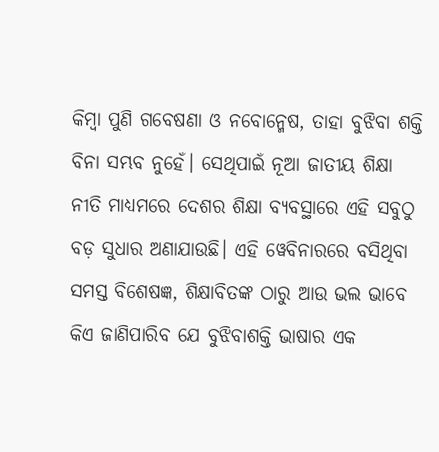କିମ୍ବା ପୁଣି ଗବେଷଣା ଓ ନବୋନ୍ମେଷ, ତାହା ବୁଝିବା ଶକ୍ତି ବିନା ସମ୍ଭବ ନୁହେଁ। ସେଥିପାଇଁ ନୂଆ ଜାତୀୟ ଶିକ୍ଷା ନୀତି ମାଧ୍ୟମରେ ଦେଶର ଶିକ୍ଷା ବ୍ୟବସ୍ଥାରେ ଏହି ସବୁଠୁ ବଡ଼ ସୁଧାର ଅଣାଯାଉଛି। ଏହି ୱେବିନାରରେ ବସିଥିବା ସମସ୍ତ ବିଶେଷଜ୍ଞ, ଶିକ୍ଷାବିତଙ୍କ ଠାରୁ ଆଉ ଭଲ ଭାବେ କିଏ ଜାଣିପାରିବ ଯେ ବୁଝିବାଶକ୍ତି ଭାଷାର ଏକ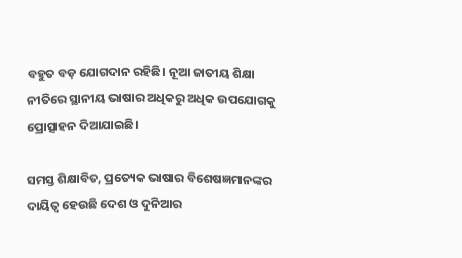ବହୁତ ବଡ଼ ଯୋଗଦାନ ରହିଛି। ନୂଆ ଜାତୀୟ ଶିକ୍ଷା ନୀତିରେ ସ୍ଥାନୀୟ ଭାଷାର ଅଧିକରୁ ଅଧିକ ଉପଯୋଗକୁ ପ୍ରୋତ୍ସାହନ ଦିଆଯାଇଛି।

ସମସ୍ତ ଶିକ୍ଷାବିତ, ପ୍ରତ୍ୟେକ ଭାଷାର ବିଶେଷଜ୍ଞମାନଙ୍କର ଦାୟିତ୍ୱ ହେଉଛି ଦେଶ ଓ ଦୁନିଆର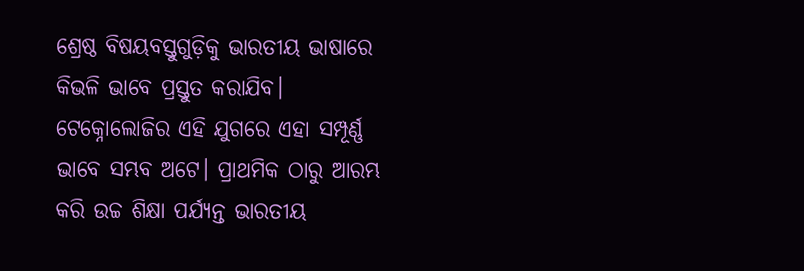ଶ୍ରେଷ୍ଠ ବିଷୟବସ୍ତୁଗୁଡ଼ିକୁ ଭାରତୀୟ ଭାଷାରେ କିଭଳି ଭାବେ ପ୍ରସ୍ତୁତ କରାଯିବ। ଟେକ୍ନୋଲୋଜିର ଏହି ଯୁଗରେ ଏହା ସମ୍ପୂର୍ଣ୍ଣ ଭାବେ ସମ୍ଭବ ଅଟେ। ପ୍ରାଥମିକ ଠାରୁ ଆରମ୍ଭ କରି ଉଚ୍ଚ ଶିକ୍ଷା ପର୍ଯ୍ୟନ୍ତ ଭାରତୀୟ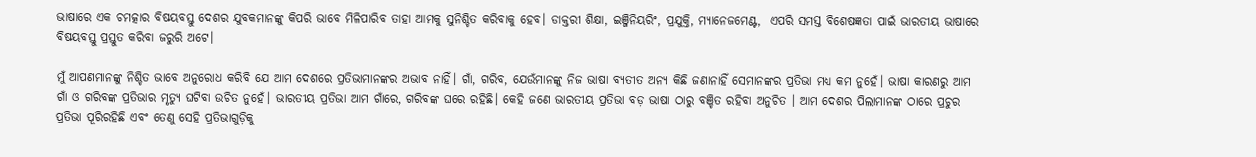ଭାଷାରେ ଏକ ଚମତ୍କାର ବିଷୟବସ୍ତୁ ଦେଶର ଯୁବକମାନଙ୍କୁ କିପରି ଭାବେ ମିଳିପାରିବ ତାହା ଆମକୁ ସୁନିଶ୍ଚିତ କରିବାକୁ ହେବ। ଡାକ୍ତରୀ ଶିକ୍ଷା, ଇଞ୍ଜିନିୟରିଂ, ପ୍ରଯୁକ୍ତି, ମ୍ୟାନେଜମେଣ୍ଟ,  ଏପରି ସମସ୍ତ ବିଶେଷଜ୍ଞତା ପାଇଁ ଭାରତୀୟ ଭାଷାରେ ବିଷୟବସ୍ତୁ ପ୍ରସ୍ତୁତ କରିବା ଜରୁରି ଅଟେ।

ମୁଁ ଆପଣମାନଙ୍କୁ ନିଶ୍ଚିତ ଭାବେ ଅନୁରୋଧ କରିବି ଯେ ଆମ ଦେଶରେ ପ୍ରତିଭାମାନଙ୍କର ଅଭାବ ନାହିଁ। ଗାଁ, ଗରିବ, ଯେଉଁମାନଙ୍କୁ ନିଜ ଭାଷା ବ୍ୟତୀତ ଅନ୍ୟ କିଛି ଜଣାନାହିଁ ସେମାନଙ୍କର ପ୍ରତିଭା ମଧ୍ୟ କମ ନୁହେଁ। ଭାଷା କାରଣରୁ ଆମ ଗାଁ ଓ ଗରିବଙ୍କ ପ୍ରତିଭାର ମୃତ୍ୟୁ ଘଟିବା ଉଚିତ ନୁହେଁ। ଭାରତୀୟ ପ୍ରତିଭା ଆମ ଗାଁରେ, ଗରିବଙ୍କ ଘରେ ରହିଛି। କେହି ଜଣେ ଭାରତୀୟ ପ୍ରତିଭା ବଡ଼ ଭାଷା ଠାରୁ ବଞ୍ଚିତ ରହିବା ଅନୁଚିତ । ଆମ ଦେଶର ପିଲାମାନଙ୍କ ଠାରେ ପ୍ରଚୁର ପ୍ରତିଭା ପୂରିରହିଛି ଏବଂ ତେଣୁ ସେହି ପ୍ରତିଭାଗୁଡ଼ିକୁ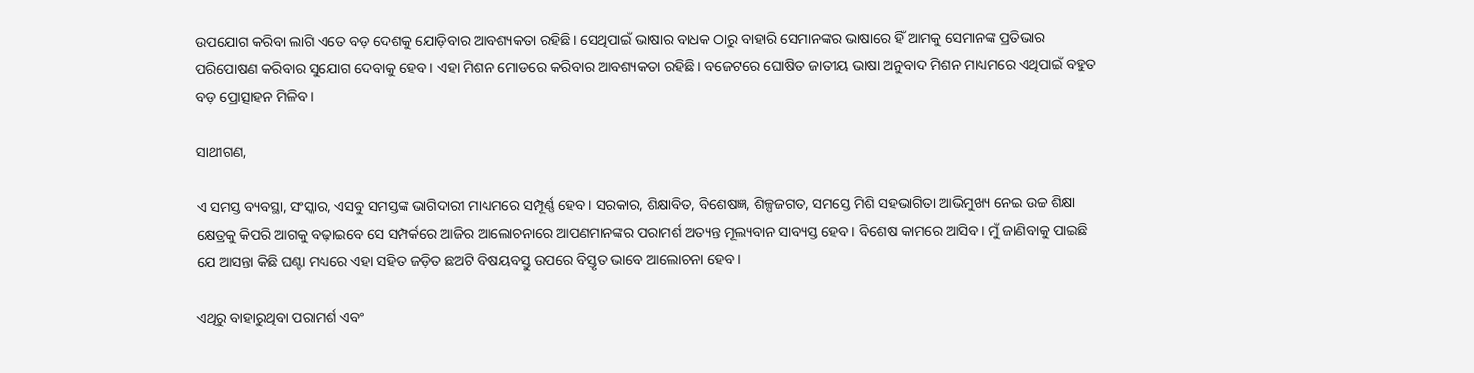ଉପଯୋଗ କରିବା ଲାଗି ଏତେ ବଡ଼ ଦେଶକୁ ଯୋଡ଼ିବାର ଆବଶ୍ୟକତା ରହିଛି। ସେଥିପାଇଁ ଭାଷାର ବାଧକ ଠାରୁ ବାହାରି ସେମାନଙ୍କର ଭାଷାରେ ହିଁ ଆମକୁ ସେମାନଙ୍କ ପ୍ରତିଭାର ପରିପୋଷଣ କରିବାର ସୁଯୋଗ ଦେବାକୁ ହେବ। ଏହା ମିଶନ ମୋଡରେ କରିବାର ଆବଶ୍ୟକତା ରହିଛି। ବଜେଟରେ ଘୋଷିତ ଜାତୀୟ ଭାଷା ଅନୁବାଦ ମିଶନ ମାଧ୍ୟମରେ ଏଥିପାଇଁ ବହୁତ ବଡ଼ ପ୍ରୋତ୍ସାହନ ମିଳିବ।

ସାଥୀଗଣ,

ଏ ସମସ୍ତ ବ୍ୟବସ୍ଥା, ସଂସ୍କାର, ଏସବୁ ସମସ୍ତଙ୍କ ଭାଗିଦାରୀ ମାଧ୍ୟମରେ ସମ୍ପୂର୍ଣ୍ଣ ହେବ। ସରକାର, ଶିକ୍ଷାବିତ, ବିଶେଷଜ୍ଞ, ଶିଳ୍ପଜଗତ, ସମସ୍ତେ ମିଶି ସହଭାଗିତା ଆଭିମୁଖ୍ୟ ନେଇ ଉଚ୍ଚ ଶିକ୍ଷା କ୍ଷେତ୍ରକୁ କିପରି ଆଗକୁ ବଢ଼ାଇବେ ସେ ସମ୍ପର୍କରେ ଆଜିର ଆଲୋଚନାରେ ଆପଣମାନଙ୍କର ପରାମର୍ଶ ଅତ୍ୟନ୍ତ ମୂଲ୍ୟବାନ ସାବ୍ୟସ୍ତ ହେବ। ବିଶେଷ କାମରେ ଆସିବ। ମୁଁ ଜାଣିବାକୁ ପାଇଛି ଯେ ଆସନ୍ତା କିଛି ଘଣ୍ଟା ମଧ୍ୟରେ ଏହା ସହିତ ଜଡ଼ିତ ଛଅଟି ବିଷୟବସ୍ତୁ ଉପରେ ବିସ୍ତୃତ ଭାବେ ଆଲୋଚନା ହେବ।

ଏଥିରୁ ବାହାରୁଥିବା ପରାମର୍ଶ ଏବଂ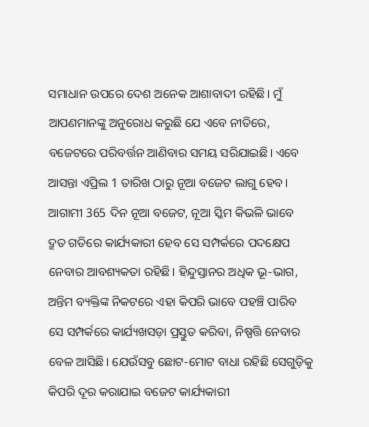ସମାଧାନ ଉପରେ ଦେଶ ଅନେକ ଆଶାବାଦୀ ରହିଛି। ମୁଁ ଆପଣମାନଙ୍କୁ ଅନୁରୋଧ କରୁଛି ଯେ ଏବେ ନୀତିରେ, ବଜେଟରେ ପରିବର୍ତ୍ତନ ଆଣିବାର ସମୟ ସରିଯାଇଛି। ଏବେ ଆସନ୍ତା ଏପ୍ରିଲ 1 ତାରିଖ ଠାରୁ ନୂଆ ବଜେଟ ଲାଗୁ ହେବ। ଆଗାମୀ 365 ଦିନ ନୂଆ ବଜେଟ, ନୂଆ ସ୍କିମ କିଭଳି ଭାବେ ଦ୍ରୁତ ଗତିରେ କାର୍ଯ୍ୟକାରୀ ହେବ ସେ ସମ୍ପର୍କରେ ପଦକ୍ଷେପ ନେବାର ଆବଶ୍ୟକତା ରହିଛି। ହିନ୍ଦୁସ୍ତାନର ଅଧିକ ଭୂ-ଭାଗ, ଅନ୍ତିମ ବ୍ୟକ୍ତିଙ୍କ ନିକଟରେ ଏହା କିପରି ଭାବେ ପହଞ୍ଚି ପାରିବ ସେ ସମ୍ପର୍କରେ କାର୍ଯ୍ୟଖସଡ଼ା ପ୍ରସ୍ତୁତ କରିବା, ନିଷ୍ପତ୍ତି ନେବାର ବେଳ ଆସିଛି। ଯେଉଁସବୁ ଛୋଟ-ମୋଟ ବାଧା ରହିଛି ସେଗୁଡ଼ିକୁ କିପରି ଦୂର କରାଯାଇ ବଜେଟ କାର୍ଯ୍ୟକାରୀ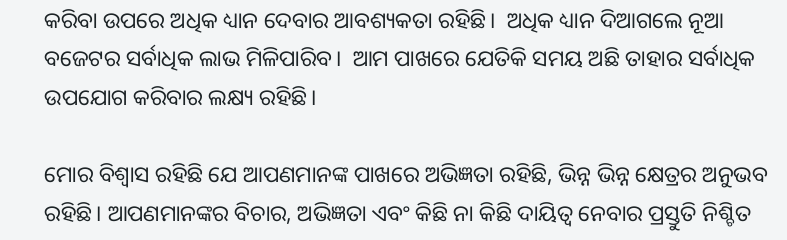କରିବା ଉପରେ ଅଧିକ ଧ୍ୟାନ ଦେବାର ଆବଶ୍ୟକତା ରହିଛି।  ଅଧିକ ଧ୍ୟାନ ଦିଆଗଲେ ନୂଆ ବଜେଟର ସର୍ବାଧିକ ଲାଭ ମିଳିପାରିବ।  ଆମ ପାଖରେ ଯେତିକି ସମୟ ଅଛି ତାହାର ସର୍ବାଧିକ ଉପଯୋଗ କରିବାର ଲକ୍ଷ୍ୟ ରହିଛି।

ମୋର ବିଶ୍ୱାସ ରହିଛି ଯେ ଆପଣମାନଙ୍କ ପାଖରେ ଅଭିଜ୍ଞତା ରହିଛି, ଭିନ୍ନ ଭିନ୍ନ କ୍ଷେତ୍ରର ଅନୁଭବ ରହିଛି। ଆପଣମାନଙ୍କର ବିଚାର, ଅଭିଜ୍ଞତା ଏବଂ କିଛି ନା କିଛି ଦାୟିତ୍ୱ ନେବାର ପ୍ରସ୍ତୁତି ନିଶ୍ଚିତ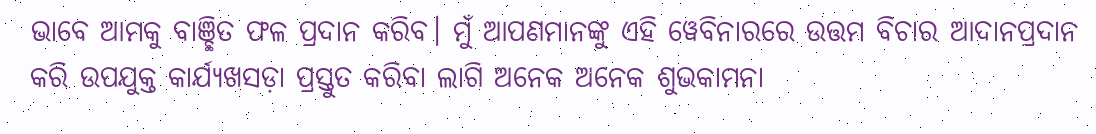ଭାବେ ଆମକୁ ବାଞ୍ଛିତ ଫଳ ପ୍ରଦାନ କରିବ। ମୁଁ ଆପଣମାନଙ୍କୁ ଏହି ୱେବିନାରରେ ଉତ୍ତମ ବିଚାର ଆଦାନପ୍ରଦାନ କରି ଉପଯୁକ୍ତ କାର୍ଯ୍ୟଖସଡ଼ା ପ୍ରସ୍ତୁତ କରିବା ଲାଗି ଅନେକ ଅନେକ ଶୁଭକାମନା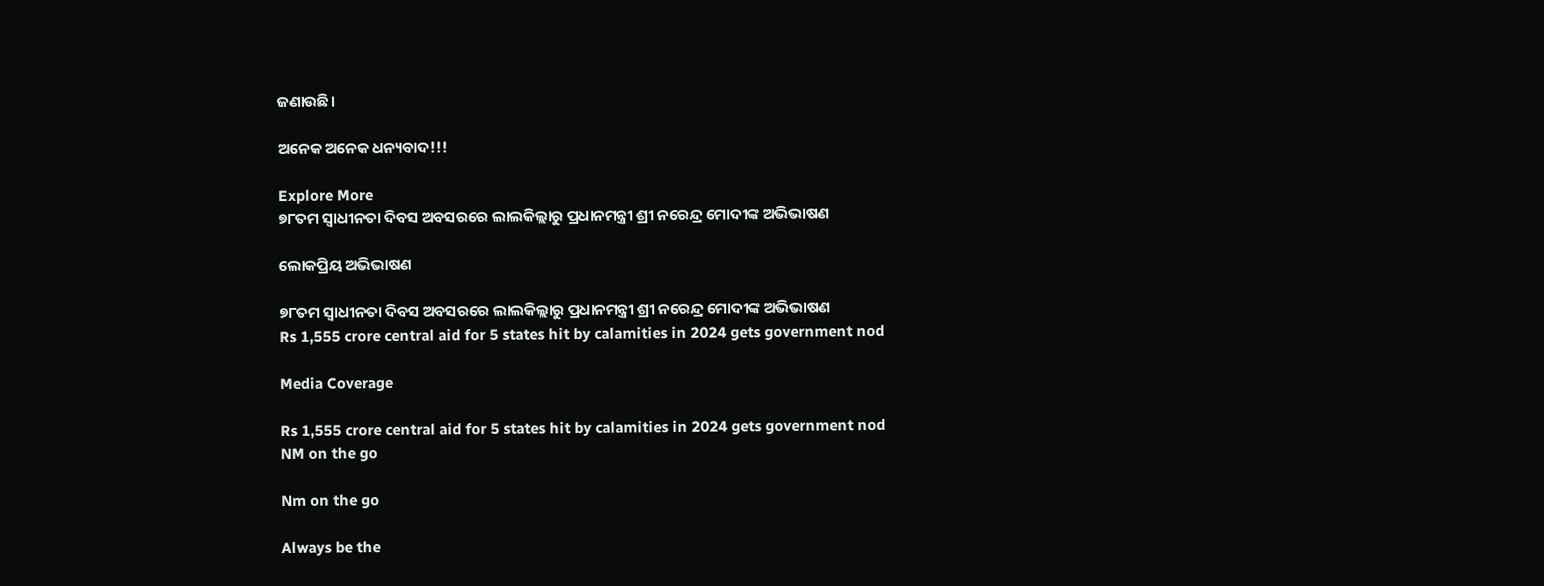ଜଣାଉଛି।

ଅନେକ ଅନେକ ଧନ୍ୟବାଦ!!!

Explore More
୭୮ତମ ସ୍ୱାଧୀନତା ଦିବସ ଅବସରରେ ଲାଲକିଲ୍ଲାରୁ ପ୍ରଧାନମନ୍ତ୍ରୀ ଶ୍ରୀ ନରେନ୍ଦ୍ର ମୋଦୀଙ୍କ ଅଭିଭାଷଣ

ଲୋକପ୍ରିୟ ଅଭିଭାଷଣ

୭୮ତମ ସ୍ୱାଧୀନତା ଦିବସ ଅବସରରେ ଲାଲକିଲ୍ଲାରୁ ପ୍ରଧାନମନ୍ତ୍ରୀ ଶ୍ରୀ ନରେନ୍ଦ୍ର ମୋଦୀଙ୍କ ଅଭିଭାଷଣ
Rs 1,555 crore central aid for 5 states hit by calamities in 2024 gets government nod

Media Coverage

Rs 1,555 crore central aid for 5 states hit by calamities in 2024 gets government nod
NM on the go

Nm on the go

Always be the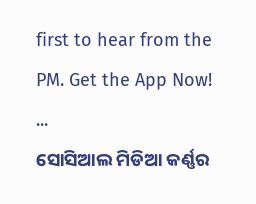first to hear from the PM. Get the App Now!
...
ସୋସିଆଲ ମିଡିଆ କର୍ଣ୍ଣର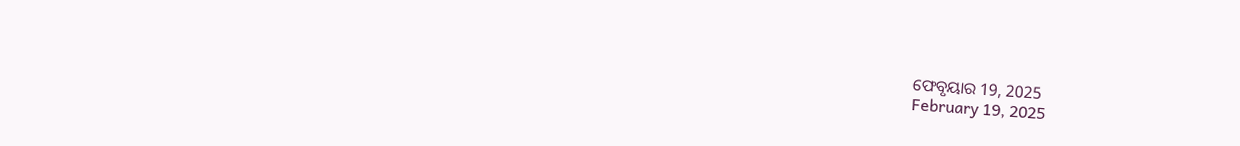ଫେବୃୟାର 19, 2025
February 19, 2025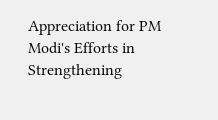Appreciation for PM Modi's Efforts in Strengthening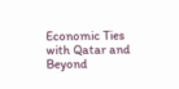Economic Ties with Qatar and Beyond